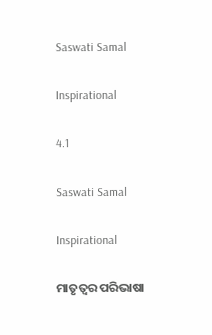Saswati Samal

Inspirational

4.1

Saswati Samal

Inspirational

ମାତୃତ୍ଵର ପରିଭାଷା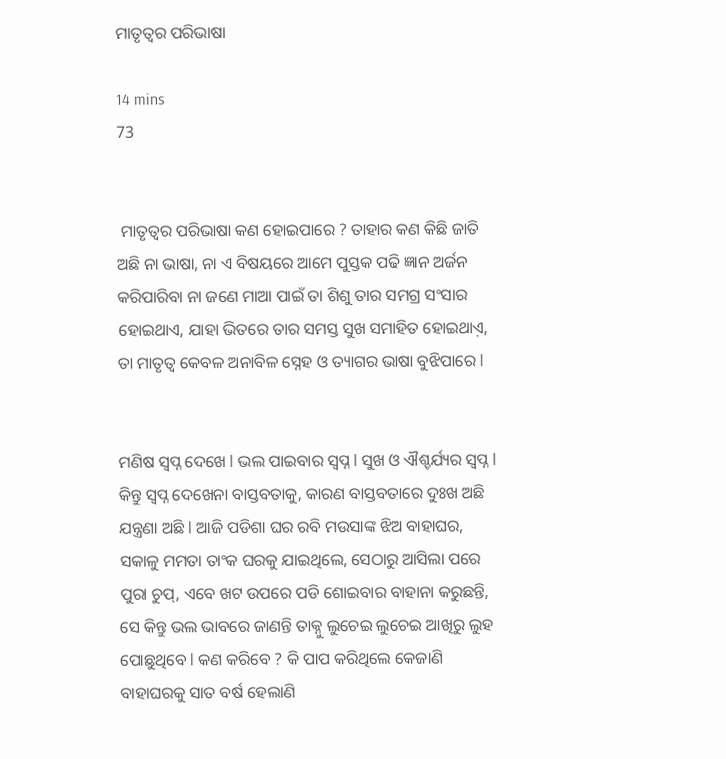ମାତୃତ୍ଵର ପରିଭାଷା

14 mins
73


 ମାତୃତ୍ୱର ପରିଭାଷା କଣ ହୋଇପାରେ ? ତାହାର କଣ କିଛି ଜାତି ଅଛି ନା ଭାଷା, ନା ଏ ବିଷୟରେ ଆମେ ପୁସ୍ତକ ପଢି ଜ୍ଞାନ ଅର୍ଜନ କରିପାରିବା ନା ଜଣେ ମାଆ ପାଇଁ ତା ଶିଶୁ ତାର ସମଗ୍ର ସଂସାର ହୋଇଥାଏ, ଯାହା ଭିତରେ ତାର ସମସ୍ତ ସୁଖ ସମାହିତ ହୋଇଥାଏ଼, ତା ମାତୃତ୍ଵ କେବଳ ଅନାବିଳ ସ୍ନେହ ଓ ତ୍ୟାଗର ଭାଷା ବୁଝିପାରେ l


ମଣିଷ ସ୍ୱପ୍ନ ଦେଖେ l ଭଲ ପାଇବାର ସ୍ୱପ୍ନ l ସୁଖ ଓ ଐଶ୍ଚର୍ଯ୍ୟର ସ୍ୱପ୍ନ l କିନ୍ତୁ ସ୍ୱପ୍ନ ଦେଖେନା ବାସ୍ତବତାକୁ, କାରଣ ବାସ୍ତବତାରେ ଦୁଃଖ ଅଛି ଯନ୍ତ୍ରଣା ଅଛି l ଆଜି ପଡିଶା ଘର ରବି ମଉସାଙ୍କ ଝିଅ ବାହାଘର, ସକାଳୁ ମମତା ତାଂକ ଘରକୁ ଯାଇଥିଲେ, ସେଠାରୁ ଆସିଲା ପରେ ପୁରା ଚୁପ୍, ଏବେ ଖଟ ଉପରେ ପଡି ଶୋଇବାର ବାହାନା କରୁଛନ୍ତି, ସେ କିନ୍ତୁ ଭଲ ଭାବରେ ଜାଣନ୍ତି ତାକ୍ନୁ ଲୁଚେଇ ଲୁଚେଇ ଆଖିରୁ ଲୁହ ପୋଛୁଥିବେ l କଣ କରିବେ ? କି ପାପ କରିଥିଲେ କେଜାଣି ବାହାଘରକୁ ସାତ ବର୍ଷ ହେଲାଣି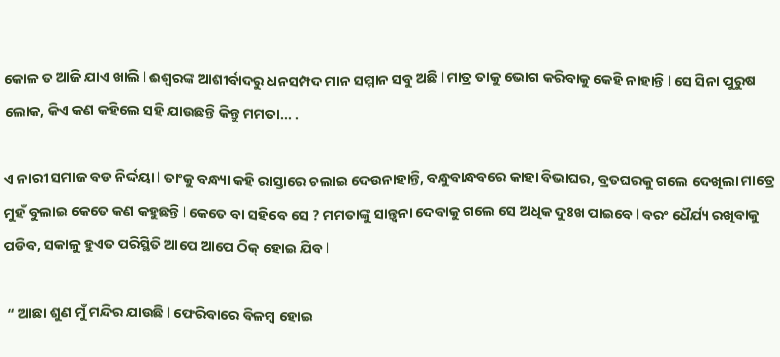କୋଳ ତ ଆଜି ଯାଏ ଖାଲି l ଈଶ୍ୱରଙ୍କ ଆଶୀର୍ବାଦରୁ ଧନସମ୍ପଦ ମାନ ସମ୍ମାନ ସବୁ ଅଛି l ମାତ୍ର ତାକୁ ଭୋଗ କରିବାକୁ କେହି ନାହାନ୍ତି l ସେ ସିନା ପୁରୁଷ ଲୋକ, କିଏ କଣ କହିଲେ ସହି ଯାଉଛନ୍ତି କିନ୍ତୁ ମମତା... .

ଏ ନାରୀ ସମାଜ ବଡ ନିର୍ଦ୍ଦୟା l ତାଂକୁ ବନ୍ଧ୍ୟା କହି ରାସ୍ତାରେ ଚଲାଇ ଦେଉନାହାନ୍ତି, ବନ୍ଧୁବାନ୍ଧବରେ କାହା ବିଭାଘର, ବ୍ରତଘରକୁ ଗଲେ ଦେଖିଲା ମାତ୍ରେ ମୁହଁ ବୁଲାଇ କେତେ କଣ କହୁଛନ୍ତି l କେତେ ବା ସହିବେ ସେ ? ମମତାଙ୍କୁ ସାନ୍ତ୍ୱନା ଦେବାକୁ ଗଲେ ସେ ଅଧିକ ଦୁଃଖ ପାଇବେ l ବରଂ ଧୈର୍ଯ୍ୟ ରଖିବାକୁ ପଡିବ, ସକାଳୁ ହୁଏତ ପରିସ୍ଥିତି ଆପେ ଆପେ ଠିକ୍ ହୋଇ ଯିବ l

 “ ଆଛା ଶୁଣ ମୁଁ ମନ୍ଦିର ଯାଉଛି l ଫେରିବାରେ ବିଳମ୍ବ ହୋଇ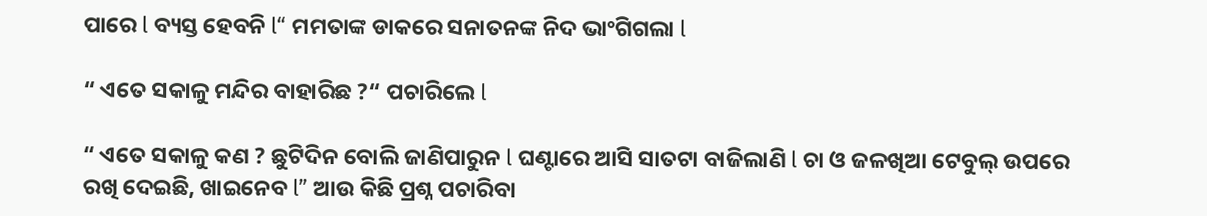ପାରେ l ବ୍ୟସ୍ତ ହେବନି l“ ମମତାଙ୍କ ଡାକରେ ସନାତନଙ୍କ ନିଦ ଭାଂଗିଗଲା l

“ ଏତେ ସକାଳୁ ମନ୍ଦିର ବାହାରିଛ ?“ ପଚାରିଲେ l

“ ଏତେ ସକାଳୁ କଣ ? ଛୁଟିଦିନ ବୋଲି ଜାଣିପାରୁନ l ଘଣ୍ଟାରେ ଆସି ସାତଟା ବାଜିଲାଣି l ଚା ଓ ଜଳଖିଆ ଟେବୁଲ୍ ଉପରେ ରଖି ଦେଇଛି, ଖାଇନେବ l” ଆଉ କିଛି ପ୍ରଶ୍ନ ପଚାରିବା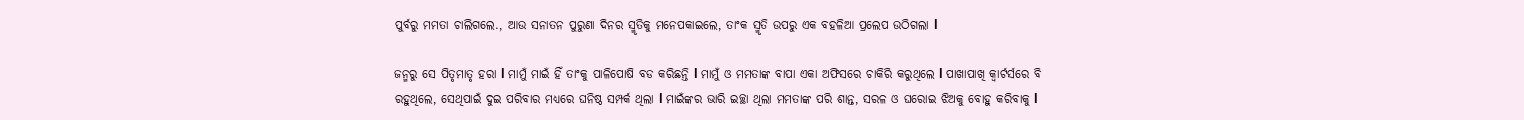ପୁର୍ବରୁ ମମତା ଚାଲିଗଲେ., ଆଉ ସନାତନ ପୁରୁଣା ଦିନର ସ୍ମୃତିକୁ ମନେପକାଇଲେ, ତାଂକ ସ୍ମୃତି ଉପରୁ ଏକ ବହଳିଆ ପ୍ରଲେପ ଉଠିଗଲା l

ଜନ୍ମରୁ ସେ ପିତୃମାତୃ ହରା l ମାମୁଁ ମାଇଁ ହିଁ ତାଂକୁ ପାଳିପୋଷି ବଡ କରିଛନ୍ତି l ମାମୁଁ ଓ ମମତାଙ୍କ ବାପା ଏକା ଅଫିସରେ ଚାକିରି କରୁଥିଲେ l ପାଖାପାଖି କ୍ୱାର୍ଟର୍ସରେ ବି ରହୁଥିଲେ, ସେଥିପାଇଁ ଦୁଇ ପରିବାର ମଧ୍ୟରେ ଘନିଷ୍ଠ ସମ୍ପର୍କ ଥିଲା l ମାଇଁଙ୍କର ଭାରି ଇଚ୍ଛା ଥିଲା ମମତାଙ୍କ ପରି ଶାନ୍ତ, ସରଳ ଓ ଘରୋଇ ଝିଅକୁ ବୋହୁ କରିବାକୁ l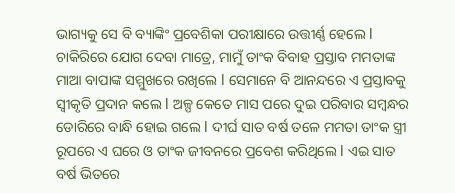ଭାଗ୍ୟକୁ ସେ ବି ବ୍ୟାଙ୍କିଂ ପ୍ରବେଶିକା ପରୀକ୍ଷାରେ ଉତ୍ତୀର୍ଣ୍ଣ ହେଲେ l ଚାକିରିରେ ଯୋଗ ଦେବା ମାତ୍ରେ, ମାମୁଁ ତାଂକ ବିବାହ ପ୍ରସ୍ତାବ ମମତାଙ୍କ ମାଆ ବାପାଙ୍କ ସମ୍ମୁଖରେ ରଖିଲେ l ସେମାନେ ବି ଆନନ୍ଦରେ ଏ ପ୍ରସ୍ତାବକୁ ସ୍ୱୀକୃତି ପ୍ରଦାନ କଲେ l ଅଳ୍ପ କେତେ ମାସ ପରେ ଦୁଇ ପରିବାର ସମ୍ବନ୍ଧର ଡୋରିରେ ବାନ୍ଧି ହୋଇ ଗଲେ l ଦୀର୍ଘ ସାତ ବର୍ଷ ତଳେ ମମତା ତାଂକ ସ୍ତ୍ରୀ ରୂପରେ ଏ ଘରେ ଓ ତାଂକ ଜୀବନରେ ପ୍ରବେଶ କରିଥିଲେ l ଏଇ ସାତ ବର୍ଷ ଭିତରେ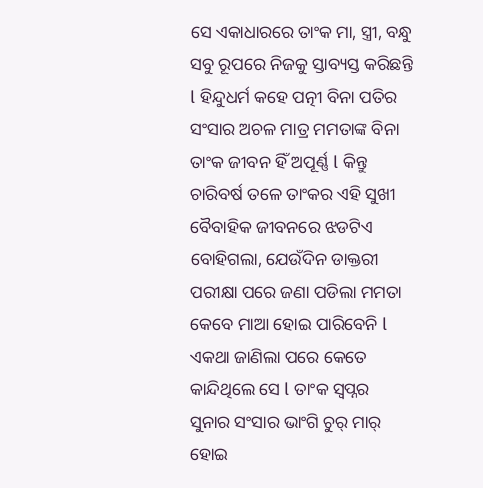ସେ ଏକାଧାରରେ ତାଂକ ମା, ସ୍ତ୍ରୀ, ବନ୍ଧୁ ସବୁ ରୂପରେ ନିଜକୁ ସ୍ତାବ୍ୟସ୍ତ କରିଛନ୍ତି l ହିନ୍ଦୁଧର୍ମ କହେ ପତ୍ନୀ ବିନା ପତିର ସଂସାର ଅଚଳ ମାତ୍ର ମମତାଙ୍କ ବିନା ତାଂକ ଜୀବନ ହିଁ ଅପୂର୍ଣ୍ଣ l କିନ୍ତୁ ଚାରିବର୍ଷ ତଳେ ତାଂକର ଏହି ସୁଖୀ ବୈବାହିକ ଜୀବନରେ ଝଡଟିଏ ବୋହିଗଲା, ଯେଉଁଦିନ ଡାକ୍ତରୀ ପରୀକ୍ଷା ପରେ ଜଣା ପଡିଲା ମମତା କେବେ ମାଆ ହୋଇ ପାରିବେନି l ଏକଥା ଜାଣିଲା ପରେ କେତେ କାନ୍ଦିଥିଲେ ସେ l ତାଂକ ସ୍ୱପ୍ନର ସୁନାର ସଂସାର ଭାଂଗି ଚୁର୍ ମାର୍ ହୋଇ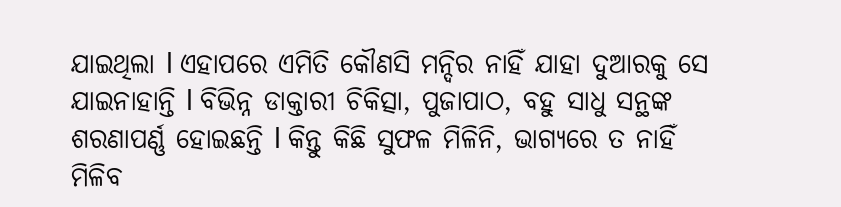ଯାଇଥିଲା l ଏହାପରେ ଏମିତି କୌଣସି ମନ୍ଦିର ନାହିଁ ଯାହା ଦୁଆରକୁ ସେ ଯାଇନାହାନ୍ତି l ବିଭିନ୍ନ ଡାକ୍ତାରୀ ଚିକିତ୍ସା, ପୁଜାପାଠ, ବହୁ ସାଧୁ ସନ୍ଥଙ୍କ ଶରଣାପର୍ଣ୍ଣ ହୋଇଛନ୍ତି l କିନ୍ତୁ କିଛି ସୁଫଳ ମିଳିନି, ଭାଗ୍ୟରେ ତ ନାହିଁ ମିଳିବ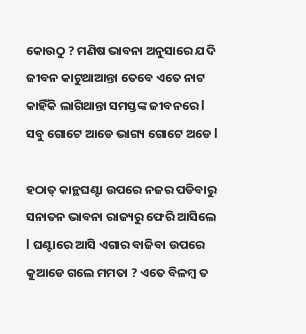କୋଉଠୁ ? ମଣିଷ ଭାବନା ଅନୁସାରେ ଯଦି ଜୀବନ କାଟୁଥାଆନ୍ତା ତେବେ ଏତେ ନାଟ କାହିଁକି ଲାଗିଥାନ୍ତା ସମସ୍ତଙ୍କ ଜୀବନରେ l ସବୁ ଗୋଟେ ଆଡେ ଭାଗ୍ୟ ଗୋଟେ ଅଡେ l

ହଠାତ୍ କାନ୍ଥଘଣ୍ଟା ଉପରେ ନଜର ପଡିବାରୁ ସନାତନ ଭାବନା ରାଜ୍ୟରୁ ଫେରି ଆସିଲେ l ଘଣ୍ଟାରେ ଆସି ଏଗାର ବାଜିବା ଉପରେ କୁଆଡେ ଗଲେ ମମତା ? ଏତେ ବିଳମ୍ବ ତ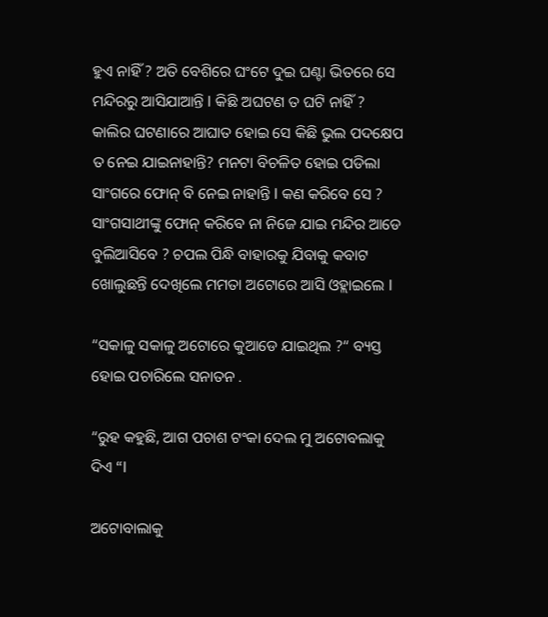ହୁଏ ନାହିଁ ? ଅତି ବେଶିରେ ଘଂଟେ ଦୁଇ ଘଣ୍ଟା ଭିତରେ ସେ ମନ୍ଦିରରୁ ଆସିଯାଆନ୍ତି l କିଛି ଅଘଟଣ ତ ଘଟି ନାହିଁ ? କାଲିର ଘଟଣାରେ ଆଘାତ ହୋଇ ସେ କିଛି ଭୁଲ ପଦକ୍ଷେପ ତ ନେଇ ଯାଇନାହାନ୍ତି? ମନଟା ବିଚଳିତ ହୋଇ ପଡିଲା ସାଂଗରେ ଫୋନ୍ ବି ନେଇ ନାହାନ୍ତି l କଣ କରିବେ ସେ ? ସାଂଗସାଥୀଙ୍କୁ ଫୋନ୍ କରିବେ ନା ନିଜେ ଯାଇ ମନ୍ଦିର ଆଡେ ବୁଲିଆସିବେ ? ଚପଲ ପିନ୍ଧି ବାହାରକୁ ଯିବାକୁ କବାଟ ଖୋଲୁଛନ୍ତି ଦେଖିଲେ ମମତା ଅଟୋରେ ଆସି ଓହ୍ଲାଇଲେ l

“ସକାଳୁ ସକାଳୁ ଅଟୋରେ କୁଆଡେ ଯାଇଥିଲ ?“ ବ୍ୟସ୍ତ ହୋଇ ପଚାରିଲେ ସନାତନ .

“ରୁହ କହୁଛି, ଆଗ ପଚାଶ ଟଂକା ଦେଲ ମୁ ଅଟୋବଲାକୁ ଦିଏ “l

ଅଟୋବାଲାକୁ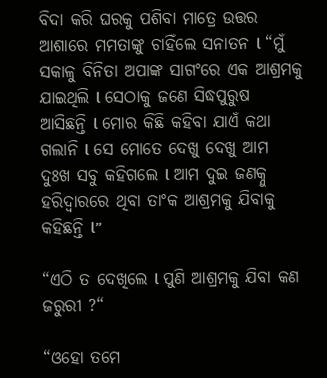ବିଦା କରି ଘରକୁ ପଶିବା ମାତ୍ରେ ଉତ୍ତର ଆଶାରେ ମମତାଙ୍କୁ ଚାହିଁଲେ ସନାତନ l “ମୁଁ ସକାଳୁ ବିନିତା ଅପାଙ୍କ ସାଗଂରେ ଏକ ଆଶ୍ରମକୁ ଯାଇଥିଲି l ସେଠାକୁ ଜଣେ ସିଦ୍ଧପୁରୁଷ ଆସିଛନ୍ତି l ମୋର କିଛି କହିବା ଯାଏଁ କଥା ଗଲାନି l ସେ ମୋତେ ଦେଖୁ ଦେଖୁ ଆମ ଦୁଃଖ ସବୁ କହିଗଲେ l ଆମ ଦୁଇ ଜଣକ୍ନୁ ହରିଦ୍ୱାରରେ ଥିବା ତାଂକ ଆଶ୍ରମକୁ ଯିବାକୁ କହିଛନ୍ତି l”

“ଏଠି ତ ଦେଖିଲେ l ପୁଣି ଆଶ୍ରମକୁ ଯିବା କଣ ଜରୁରୀ ?“

“ଓହୋ ତମେ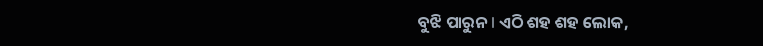ବୁଝି ପାରୁନ l ଏଠି ଶହ ଶହ ଲୋକ,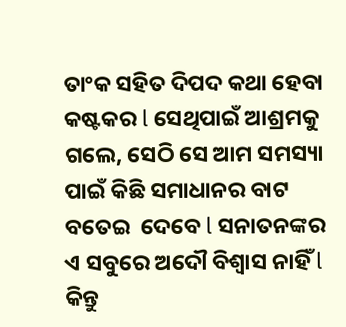ତାଂକ ସହିତ ଦିପଦ କଥା ହେବା କଷ୍ଟକର l ସେଥିପାଇଁ ଆଶ୍ରମକୁ ଗଲେ, ସେଠି ସେ ଆମ ସମସ୍ୟା ପାଇଁ କିଛି ସମାଧାନର ବାଟ ବତେଇ  ଦେବେ l ସନାତନଙ୍କର ଏ ସବୁରେ ଅଦୌ ବିଶ୍ୱାସ ନାହିଁ l କିନ୍ତୁ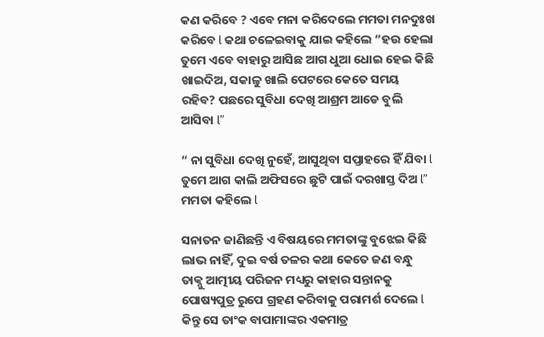କଣ କରିବେ ? ଏବେ ମନା କରିଦେଲେ ମମତା ମନଦୁଃଖ କରିବେ l କଥା ଚଳେଇବାକୁ ଯାଇ କହିଲେ “ହଉ ହେଲା ତୁମେ ଏବେ ବାହାରୁ ଆସିଛ ଆଗ ଧୁଆ ଧୋଇ ହେଇ କିଛି ଖାଇଦିଅ, ସକାଳୁ ଖାଲି ପେଟରେ କେତେ ସମୟ ରହିବ? ପଛରେ ସୁବିଧା ଦେଖି ଆଶ୍ରମ ଆଡେ ବୁଲି ଆସିବା l”

“ ନା ସୁବିଧା ଦେଖି ନୁହେଁ, ଆସୁଥିବା ସପ୍ତାହରେ ହିଁ ଯିବା l ତୁମେ ଆଗ କାଲି ଅଫିସରେ ଛୁଟି ପାଇଁ ଦରଖାସ୍ତ ଦିଅ l” ମମତା କହିଲେ l

ସନାତନ ଜାଣିଛନ୍ତି ଏ ବିଷୟରେ ମମତାଙ୍କୁ ବୁଝେଇ କିଛି ଲାଭ ନାହିଁ, ଦୁଇ ବର୍ଷ ତଳର କଥା କେତେ ଜଣ ବନ୍ଧୁ ତାକ୍ନୁ ଆତ୍ମୀୟ ପରିଜନ ମଧ୍ୟରୁ କାହାର ସନ୍ତାନକୁ ପୋଷ୍ୟପୁତ୍ର ରୁପେ ଗ୍ରହଣ କରିବାକୁ ପରାମର୍ଶ ଦେଲେ l କିନ୍ତୁ ସେ ତାଂକ ବାପାମାଙ୍କର ଏକମାତ୍ର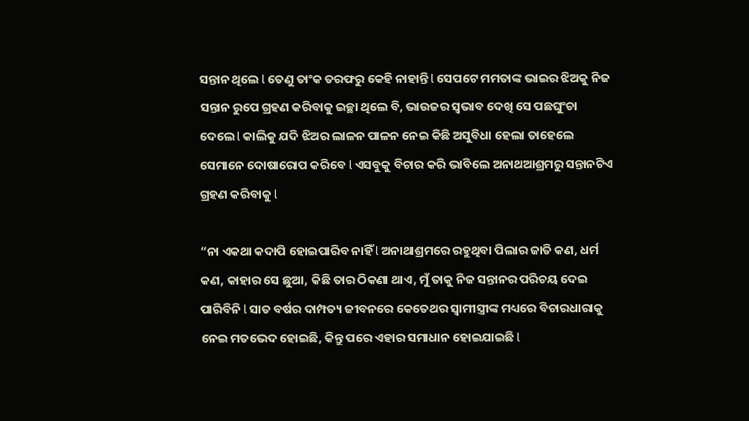ସନ୍ତାନ ଥିଲେ l ତେଣୁ ତାଂକ ତରଫରୁ କେହି ନାହାନ୍ତି l ସେପଟେ ମମତାଙ୍କ ଭାଇର ଝିଅକୁ ନିଜ ସନ୍ତାନ ରୁପେ ଗ୍ରହଣ କରିବାକୁ ଇଚ୍ଛା ଥିଲେ ବି, ଭାଉଜର ସ୍ୱଭାବ ଦେଖି ସେ ପଛଘୁଂଚା ଦେଲେ l କାଲିକୁ ଯଦି ଝିଅର ଲାଳନ ପାଳନ ନେଇ କିଛି ଅସୁବିଧା ହେଲା ତାହେଲେ ସେମାନେ ଦୋଷାରୋପ କରିବେ l ଏସବୁକୁ ବିଚାର କରି ଭାବିଲେ ଅନାଥଆଶ୍ରମରୁ ସନ୍ତାନଟିଏ ଗ୍ରହଣ କରିବାକୁ l

“ନା ଏକଥା କଦାପି ହୋଇପାରିବ ନାହିଁ l ଅନାଥାଶ୍ରମରେ ରହୁଥିବା ପିଲାର ଜାତି କଣ, ଧର୍ମ କଣ, କାହାର ସେ ଛୁଆ, କିଛି ତାର ଠିକଣା ଥାଏ, ମୁଁ ତାକୁ ନିଜ ସନ୍ତାନର ପରିଚୟ ଦେଇ ପାରିବିନି l ସାତ ବର୍ଷର ଦାମ୍ପତ୍ୟ ଜୀବନରେ କେତେଥର ସ୍ୱାମୀସ୍ତ୍ରୀଙ୍କ ମଧ୍ୟରେ ବିଚାରଧାରାକୁ ନେଇ ମତଭେଦ ହୋଇଛି, କିନ୍ତୁ ପରେ ଏହାର ସମାଧାନ ହୋଇଯାଇଛି l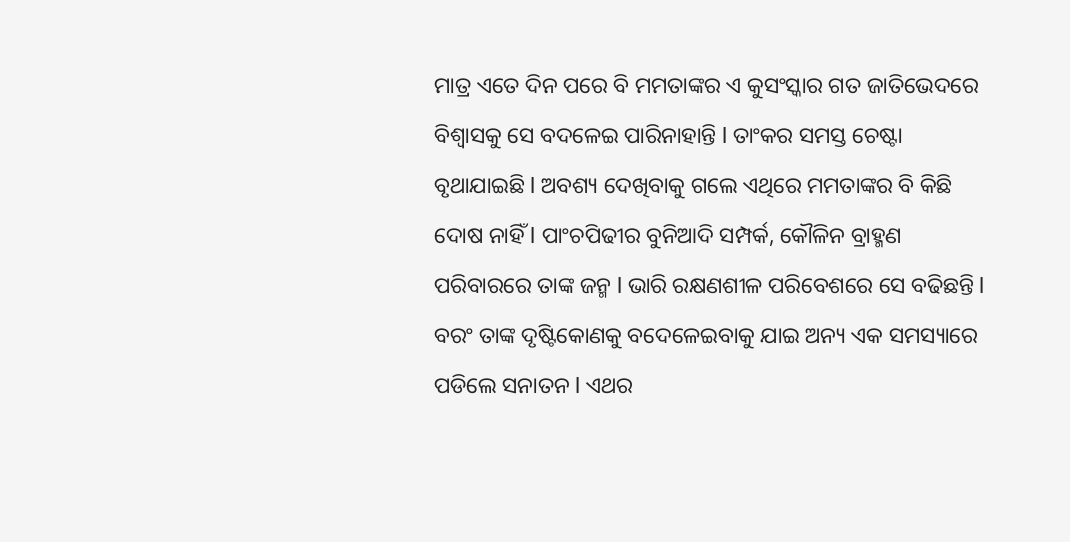ମାତ୍ର ଏତେ ଦିନ ପରେ ବି ମମତାଙ୍କର ଏ କୁସଂସ୍କାର ଗତ ଜାତିଭେଦରେ ବିଶ୍ୱାସକୁ ସେ ବଦଳେଇ ପାରିନାହାନ୍ତି l ତାଂକର ସମସ୍ତ ଚେଷ୍ଟା ବୃଥାଯାଇଛି l ଅବଶ୍ୟ ଦେଖିବାକୁ ଗଲେ ଏଥିରେ ମମତାଙ୍କର ବି କିଛି ଦୋଷ ନାହିଁ l ପାଂଚପିଢୀର ବୁନିଆଦି ସମ୍ପର୍କ, କୌଳିନ ବ୍ରାହ୍ମଣ ପରିବାରରେ ତାଙ୍କ ଜନ୍ମ l ଭାରି ରକ୍ଷଣଶୀଳ ପରିବେଶରେ ସେ ବଢିଛନ୍ତି l ବରଂ ତାଙ୍କ ଦୃଷ୍ଟିକୋଣକୁ ବଦେଳେଇବାକୁ ଯାଇ ଅନ୍ୟ ଏକ ସମସ୍ୟାରେ ପଡିଲେ ସନାତନ l ଏଥର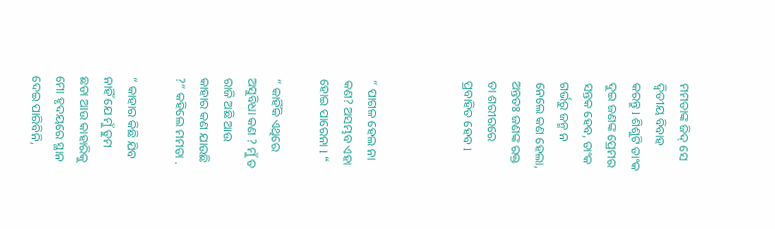ମମତାଙ୍କ ଜିଦ୍ ସେ ଦ୍ୱିତୀୟ ବିବାହ କରନ୍ତୁ l ଶିଶୁଟି ତାଂକ ଦୁଇ ଜଣଙ୍କ ପ୍ରେମର ସନ୍ତକ ହେବ, ତାଂକ ଗର୍ଭରୁ ଜନ୍ମ ନ ନେଲେ କଣ ହେଲା, ଅନ୍ତତଃ ଜଣଙ୍କ ରକ୍ତ ତା ଶରୀରରେ ପ୍ରବାହିତ ହେବ l



“ ପାଗଳ ହେଲ ନା କଣ? ଅସମ୍ଭବ ଏହା ହୋଇ ପାରେନା l “

“ କାହିଁକି ଏଥିରେ ଅସୁବିଧା କଣ ? ମୁଁ ତ ରାଜି ଅଛି ଆଉ କାହାର କଣ ଯାଉଛି ?“ କହିଲେ ମମତା .

“ କାହାର କିଛି ଯିବ ନାହିଁ ଯେ ମୁଁ ତୁମ ଛଡା ଆଉ କାହାରିକୁ ମୋ ହୃଦୟରେ ସ୍ଥାନ ଦେଇ ପାରିବିନି,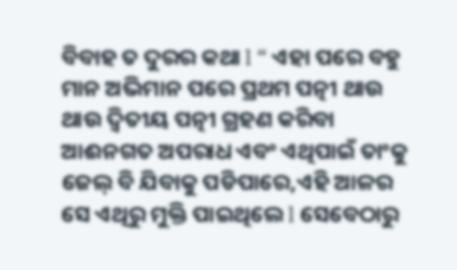ବିବାହ ତ ଦୁରର କଥା l “ ଏହା ପରେ ବହୁ ମାନ ଅଭିମାନ ପରେ ପ୍ରଥମ ପତ୍ନୀ ଥାଉ ଥାଉ ଦ୍ୱିତୀୟ ପତ୍ନୀ ଗ୍ରହଣ କରିବା ଆଈନଗତ ଅପରାଧ ଏବଂ ଏଥିପାଇଁ ତାଂକୁ ଜେଲ୍ ବି ଯିବାକୁ ପଡିପାରେ,ଏହି ଆଳର ସେ ଏଥିରୁ ମୁକ୍ତି ପାଇଥିଲେ l ସେବେଠାରୁ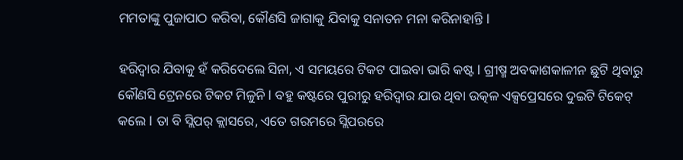ମମତାଙ୍କୁ ପୁଜାପାଠ କରିବା, କୌଣସି ଜାଗାକୁ ଯିବାକୁ ସନାତନ ମନା କରିନାହାନ୍ତି l

ହରିଦ୍ୱାର ଯିବାକୁ ହଁ କରିଦେଲେ ସିନା, ଏ ସମୟରେ ଟିକଟ ପାଇବା ଭାରି କଷ୍ଟ l ଗ୍ରୀଷ୍ମ ଅବକାଶକାଳୀନ ଛୁଟି ଥିବାରୁ କୌଣସି ଟ୍ରେନରେ ଟିକଟ ମିଳୁନି l ବହୁ କଷ୍ଟରେ ପୁରୀରୁ ହରିଦ୍ୱାର ଯାଉ ଥିବା ଉତ୍କଳ ଏକ୍ସପ୍ରେସରେ ଦୁଇଟି ଟିକେଟ୍ କଲେ l ତା ବି ସ୍ଲିପର୍ କ୍ଲାସରେ, ଏତେ ଗରମରେ ସ୍ଲିପରରେ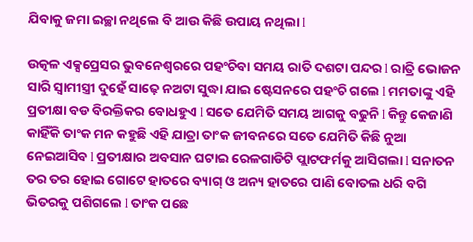ଯିବାକୁ ଜମା ଇଚ୍ଛା ନଥିଲେ ବି ଆଉ କିଛି ଉପାୟ ନଥିଲା l

ଉତ୍କଳ ଏକ୍ସପ୍ରେସର ଭୁବନେଶ୍ୱରରେ ପହଂଚିବା ସମୟ ରାତି ଦଶଟା ପନ୍ଦର l ରାତ୍ରି ଭୋଜନ ସାରି ସ୍ୱାମୀସ୍ତ୍ରୀ ଦୁହେଁ ସାଢ଼େ ନଅଟା ସୁଦ୍ଧା ଯାଇ ଷ୍ଟେସନରେ ପହଂଚି ଗଲେ l ମମତାଙ୍କୁ ଏହି ପ୍ରତୀକ୍ଷା ବଡ ବିରକ୍ତିକର ବୋଧହୁଏ l ସତେ ଯେମିତି ସମୟ ଆଗକୁ ବଢୁନି l କିନ୍ତୁ କେଜାଣି କାହିଁକି ତାଂକ ମନ କହୁଛି ଏହି ଯାତ୍ରା ତାଂକ ଜୀବନରେ ସତେ ଯେମିତି କିଛି ନୁଆ ନେଇଆସିବ l ପ୍ରତୀକ୍ଷାର ଅବସାନ ଘଟାଇ ରେଳଗାଡିଟି ପ୍ଲାଟଫର୍ମକୁ ଆସିଗଲା l ସନାତନ ତର ତର ହୋଇ ଗୋଟେ ହାତରେ ବ୍ୟାଗ୍ ଓ ଅନ୍ୟ ହାତରେ ପାଣି ବୋତଲ ଧରି ବଗି ଭିତରକୁ ପଶିଗଲେ l ତାଂକ ପଛେ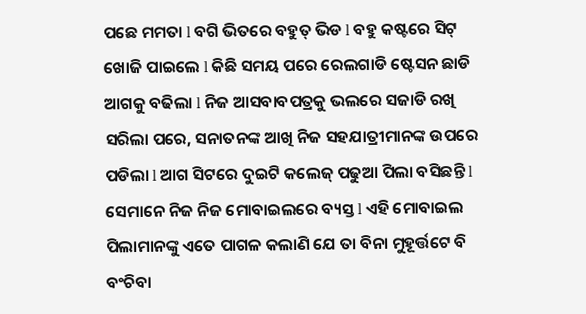ପଛେ ମମତା l ବଗି ଭିତରେ ବହୁତ୍ ଭିଡ l ବହୁ କଷ୍ଟରେ ସିଟ୍ ଖୋଜି ପାଇଲେ l କିଛି ସମୟ ପରେ ରେଲଗାଡି ଷ୍ଟେସନ ଛାଡି ଆଗକୁ ବଢିଲା l ନିଜ ଆସବାବପତ୍ରକୁ ଭଲରେ ସଜାଡି ରଖି ସରିଲା ପରେ, ସନାତନଙ୍କ ଆଖି ନିଜ ସହଯାତ୍ରୀମାନଙ୍କ ଉପରେ ପଡିଲା l ଆଗ ସିଟରେ ଦୁଇଟି କଲେଜ୍ ପଢୁଆ ପିଲା ବସିଛନ୍ତି l ସେମାନେ ନିଜ ନିଜ ମୋବାଇଲରେ ବ୍ୟସ୍ତ l ଏହି ମୋବାଇଲ ପିଲାମାନଙ୍କୁ ଏତେ ପାଗଳ କଲାଣି ଯେ ତା ବିନା ମୁହୂର୍ତ୍ତଟେ ବି ବଂଚିବା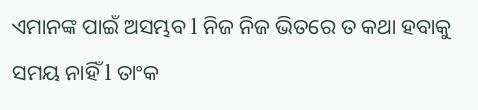ଏମାନଙ୍କ ପାଇଁ ଅସମ୍ଭବ l ନିଜ ନିଜ ଭିତରେ ତ କଥା ହବାକୁ ସମୟ ନାହିଁ l ତାଂକ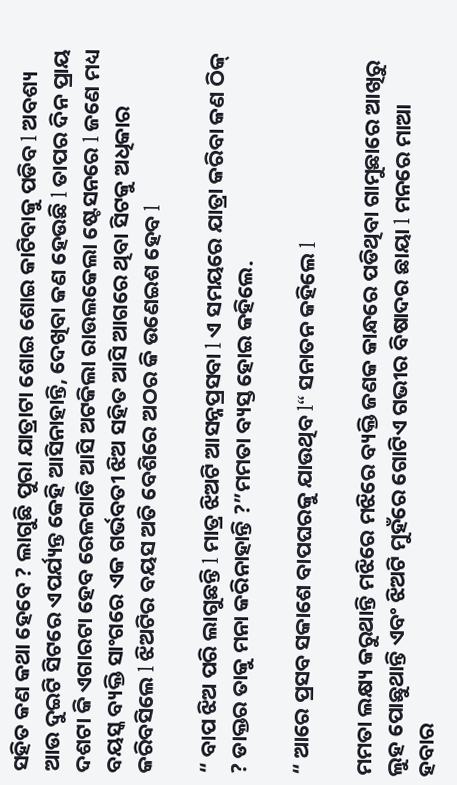ସହିତ କଣ କଥା ହେବେ ? ଲାଗୁଛି ପୁରା ଯାତ୍ରାଟା ଶୋଇ ଶୋଇ କାଟିବାକୁ ପଡିବ l ଅବଶ୍ୟ ଆଉ ଦୁଇଟି ସିଟରେ ଏପର୍ଯ୍ୟନ୍ତ କେହି ଆସିନାହାନ୍ତି, ଦେଖିବା କଣ ହେଉଛି l ତାପର ଦିନ ପ୍ରାୟ ଦଶଟା କି ଏଗାରଟା ହେବ ରେଳଗାଡି ଆସି ଅଟକିଲା ରାଉଲକେଲା ଷ୍ଟେସନରେ l ଜଣେ ମଧ୍ୟ ବୟସ୍କ ବ୍ୟକ୍ତି ସାଂଗରେ ଏକ ଗର୍ଭବତୀ ଝିଅ ସହିତ ଆସି ଆଗରେ ଥିବା ସିଟକୁ ଅଧିକାର କରିବସିଲେ l ଝିଅଟିର ବୟସ ଅତି ବେଶିରେ ଅଠର କି ଉଣେଇଶ ହେବ l

“ ବାପ ଝିଅ ପରି ଲାଗୁଛନ୍ତି l ମାତ୍ର ଝିଅଟି ଆସନ୍ନପ୍ରସବା l ଏ ସମୟରେ ଯାତ୍ରା କରିବା କଣ ଠିକ୍ ? ଡାକ୍ତର ତାକୁ ମନା କରିନାହାନ୍ତି ?”ମମତା ବ୍ୟସ୍ତ ହୋଇ କହିଲେ.

“ ଆରେ ପ୍ରସବ ସକାଶେ ବାପଘରକୁ ଯାଉଥିବ l“ ସନାତନ କହିଲେ l

ମମତା ଲକ୍ଷ୍ୟ କରୁଥାନ୍ତି ମଝିରେ ମଝିରେ ବ୍ୟକ୍ତି ଜଣକ କାନ୍ଧରେ ପଡିଥିବା ଗାମୁଛାରେ ଆଖିରୁ ଲୁହ ପୋଛୁଥାନ୍ତି ଏବଂ ଝିଅଟି ମୁହଁରେ ଗୋଟିଏ ଗଭୀର ବିଷାଦର ଛାୟା l ମନରେ ମାଆ ହବାର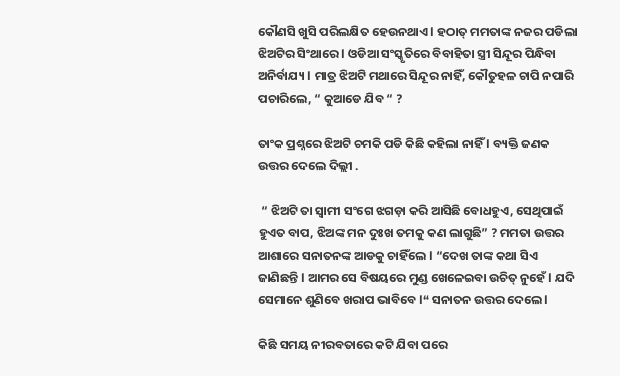କୌଣସି ଖୁସି ପରିଲକ୍ଷିତ ହେଉନଥାଏ l ହଠାତ୍ ମମତାଙ୍କ ନଜର ପଡିଲା ଝିଅଟିର ସିଂଥାରେ l ଓଡିଆ ସଂସ୍କୃତିରେ ବିବାହିତା ସ୍ତ୍ରୀ ସିନ୍ଦୂର ପିନ୍ଧିବା ଅନିର୍ବାଯ୍ୟ l ମାତ୍ର ଝିଅଟି ମଥାରେ ସିନ୍ଦୂର ନାହିଁ, କୌତୁହଳ ଚାପି ନପାରି ପଚାରିଲେ, “ କୁଆଡେ ଯିବ “ ?

ତାଂକ ପ୍ରଶ୍ନରେ ଝିଅଟି ଚମକି ପଡି କିଛି କହିଲା ନାହିଁ l ବ୍ୟକ୍ତି ଜଣକ ଉତ୍ତର ଦେଲେ ଦିଲ୍ଲୀ .

 “ ଝିଅଟି ତା ସ୍ୱାମୀ ସଂଗେ ଝଗଡ଼ା କରି ଆସିଛି ବୋଧହୁଏ, ସେଥିପାଇଁ ହୁଏତ ବାପ, ଝିଅଙ୍କ ମନ ଦୁଃଖ ତମକୁ କଣ ଲାଗୁଛି” ? ମମତା ଉତ୍ତର ଆଶାରେ ସନାତନଙ୍କ ଆଡକୁ ଚାହିଁଲେ l “ଦେଖ ତାଙ୍କ କଥା ସିଏ ଜାଣିଛନ୍ତି l ଆମର ସେ ବିଷୟରେ ମୁଣ୍ଡ ଖେଳେଇବା ଉଚିତ୍ ନୁହେଁ l ଯଦି ସେମାନେ ଶୁଣିବେ ଖରାପ ଭାବିବେ l“ ସନାତନ ଉତ୍ତର ଦେଲେ l

କିଛି ସମୟ ନୀରବତାରେ କଟି ଯିବା ପରେ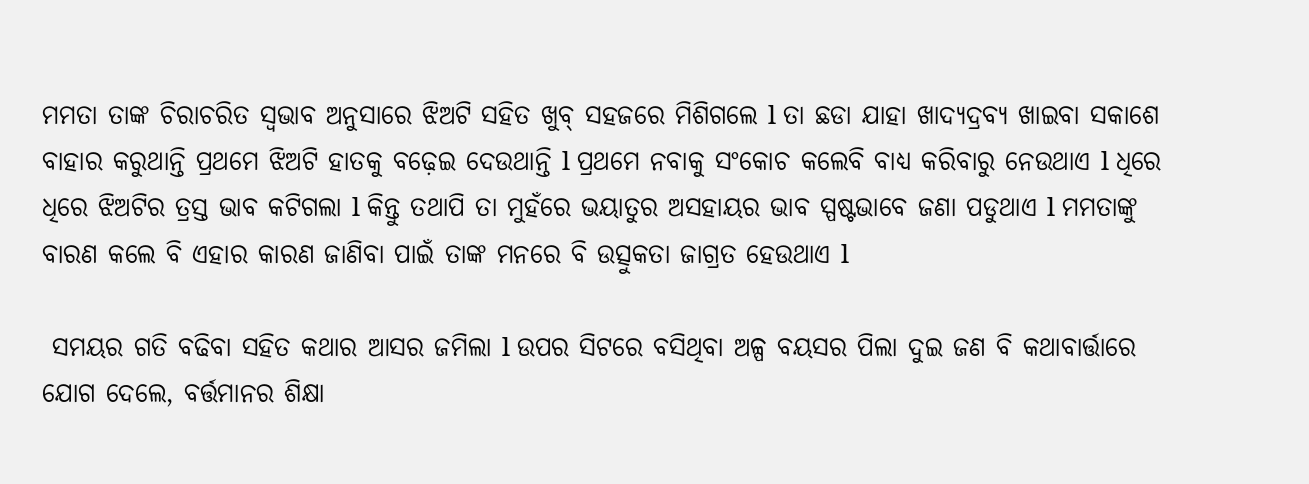ମମତା ତାଙ୍କ ଚିରାଚରିତ ସ୍ୱଭାବ ଅନୁସାରେ ଝିଅଟି ସହିତ ଖୁବ୍ ସହଜରେ ମିଶିଗଲେ l ତା ଛଡା ଯାହା ଖାଦ୍ୟଦ୍ରବ୍ୟ ଖାଇବା ସକାଶେ ବାହାର କରୁଥାନ୍ତି ପ୍ରଥମେ ଝିଅଟି ହାତକୁ ବଢ଼େଇ ଦେଉଥାନ୍ତି l ପ୍ରଥମେ ନବାକୁ ସଂକୋଚ କଲେବି ବାଧ୍ୟ କରିବାରୁ ନେଉଥାଏ l ଧିରେ ଧିରେ ଝିଅଟିର ତ୍ରସ୍ତ ଭାବ କଟିଗଲା l କିନ୍ତୁ ତଥାପି ତା ମୁହଁରେ ଭୟାତୁର ଅସହାୟର ଭାବ ସ୍ପଷ୍ଟଭାବେ ଜଣା ପଡୁଥାଏ l ମମତାଙ୍କୁ ବାରଣ କଲେ ବି ଏହାର କାରଣ ଜାଣିବା ପାଇଁ ତାଙ୍କ ମନରେ ବି ଉତ୍ସୁକତା ଜାଗ୍ରତ ହେଉଥାଏ l

 ସମୟର ଗତି ବଢିବା ସହିତ କଥାର ଆସର ଜମିଲା l ଉପର ସିଟରେ ବସିଥିବା ଅଳ୍ପ ବୟସର ପିଲା ଦୁଇ ଜଣ ବି କଥାବାର୍ତ୍ତାରେ ଯୋଗ ଦେଲେ, ବର୍ତ୍ତମାନର ଶିକ୍ଷା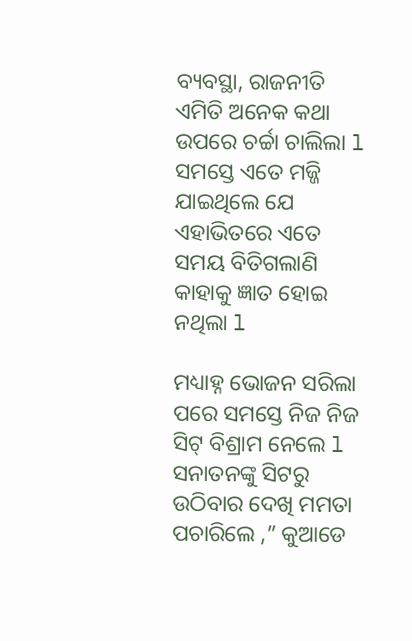ବ୍ୟବସ୍ଥା, ରାଜନୀତି ଏମିତି ଅନେକ କଥା ଉପରେ ଚର୍ଚ୍ଚା ଚାଲିଲା l ସମସ୍ତେ ଏତେ ମଜ୍ଜି ଯାଇଥିଲେ ଯେ ଏହାଭିତରେ ଏତେ ସମୟ ବିତିଗଲାଣି କାହାକୁ ଜ୍ଞାତ ହୋଇ ନଥିଲା l

ମଧ୍ୟାହ୍ନ ଭୋଜନ ସରିଲା ପରେ ସମସ୍ତେ ନିଜ ନିଜ ସିଟ୍ ବିଶ୍ରାମ ନେଲେ l ସନାତନଙ୍କୁ ସିଟରୁ ଉଠିବାର ଦେଖି ମମତା ପଚାରିଲେ ,” କୁଆଡେ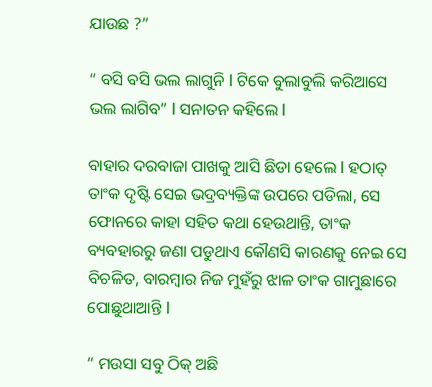ଯାଉଛ ?”

“ ବସି ବସି ଭଲ ଲାଗୁନି l ଟିକେ ବୁଲାବୁଲି କରିଆସେ ଭଲ ଲାଗିବ” l ସନାତନ କହିଲେ l

ବାହାର ଦରବାଜା ପାଖକୁ ଆସି ଛିଡା ହେଲେ l ହଠାତ୍ ତାଂକ ଦୃଷ୍ଟି ସେଇ ଭଦ୍ରବ୍ୟକ୍ତିଙ୍କ ଉପରେ ପଡିଲା, ସେ ଫୋନରେ କାହା ସହିତ କଥା ହେଉଥାନ୍ତି, ତାଂକ ବ୍ୟବହାରରୁ ଜଣା ପଡୁଥାଏ କୌଣସି କାରଣକୁ ନେଇ ସେ ବିଚଳିତ, ବାରମ୍ବାର ନିଜ ମୁହଁରୁ ଝାଳ ତାଂକ ଗାମୁଛାରେ ପୋଛୁଥାଆନ୍ତି l

“ ମଉସା ସବୁ ଠିକ୍ ଅଛି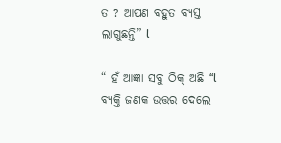ତ ? ଆପଣ ବହୁତ ବ୍ୟସ୍ତ ଲାଗୁଛନ୍ତି” l

“ ହଁ ଆଜ୍ଞା ସବୁ ଠିକ୍ ଅଛି “l ବ୍ୟକ୍ତି ଜଣକ ଉତ୍ତର ଦେଲେ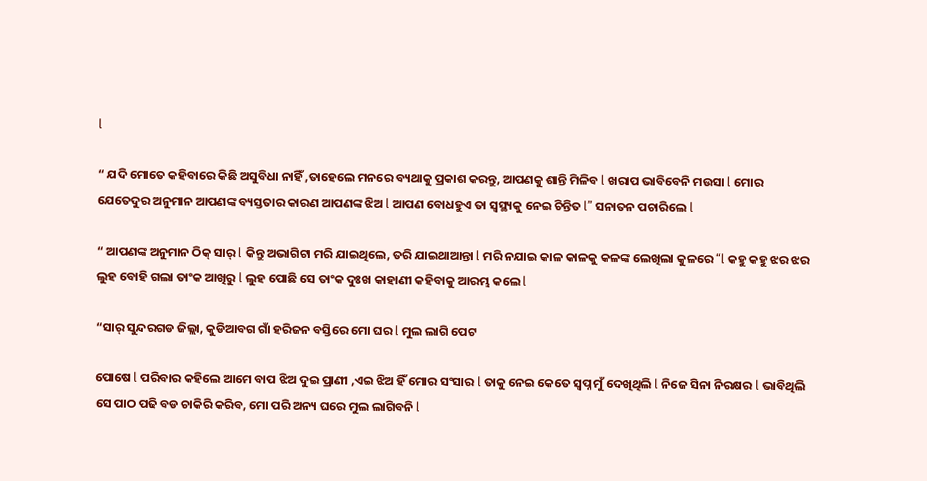l

“ ଯଦି ମୋତେ କହିବାରେ କିଛି ଅସୁବିଧା ନାହିଁ ,ତାହେଲେ ମନରେ ବ୍ୟଥାକୁ ପ୍ରକାଶ କରନ୍ତୁ, ଆପଣକୁ ଶାନ୍ତି ମିଳିବ l ଖରାପ ଭାବିବେନି ମଉସା l ମୋର ଯେତେଦୁର ଅନୁମାନ ଆପଣଙ୍କ ବ୍ୟସ୍ତତାର କାରଣ ଆପଣଙ୍କ ଝିଅ l ଆପଣ ବୋଧହୁଏ ତା ସ୍ୱସ୍ଥ୍ୟକୁ ନେଇ ଚିନ୍ତିତ l” ସନାତନ ପଚାରିଲେ l

“ ଆପଣଙ୍କ ଅନୁମାନ ଠିକ୍ ସାର୍ l କିନ୍ତୁ ଅଭାଗିଟା ମରି ଯାଇଥିଲେ, ତରି ଯାଇଥାଆନ୍ତା l ମରି ନଯାଇ କାଳ କାଳକୁ କଳଙ୍କ ଲେଖିଲା କୁଳରେ “l କହୁ କହୁ ଝର ଝର ଲୁହ ବୋହି ଗଲା ତାଂକ ଆଖିରୁ l ଲୁହ ପୋଛି ସେ ତାଂକ ଦୁଃଖ କାହାଣୀ କହିବାକୁ ଆରମ୍ଭ କଲେ l

“ସାର୍ ସୁନ୍ଦରଗଡ ଜିଲ୍ଲା, କୁଡିଆବଗ ଗାଁ ହରିଜନ ବସ୍ତିରେ ମୋ ଘର l ମୁଲ ଲାଗି ପେଟ

ପୋଷେ l ପରିବାର କହିଲେ ଆମେ ବାପ ଝିଅ ଦୁଇ ପ୍ରାଣୀ ,ଏଇ ଝିଅ ହିଁ ମୋର ସଂସାର l ତାକୁ ନେଇ କେତେ ସ୍ୱପ୍ନ ମୁଁ ଦେଖିଥିଲି l ନିଜେ ସିନା ନିରକ୍ଷର l ଭାବିଥିଲି ସେ ପାଠ ପଢି ବଡ ଚାକିରି କରିବ, ମୋ ପରି ଅନ୍ୟ ଘରେ ମୁଲ ଲାଗିବନି l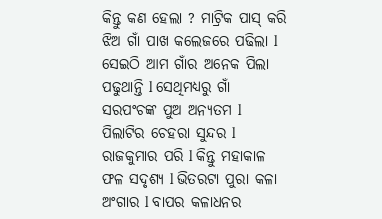କିନ୍ତୁ କଣ ହେଲା ? ମାଟ୍ରିକ ପାସ୍ କରି ଝିଅ ଗାଁ ପାଖ କଲେଜରେ ପଢିଲା l ସେଇଠି ଆମ ଗାଁର ଅନେକ ପିଲା ପଢୁଥାନ୍ତି l ସେଥିମଧ୍ୟରୁ ଗାଁ ସରପଂଚଙ୍କ ପୁଅ ଅନ୍ୟତମ l ପିଲାଟିର ଚେହରା ସୁନ୍ଦର l ରାଜକୁମାର ପରି l କିନ୍ତୁ ମହାକାଳ ଫଳ ସଦୃଶ୍ୟ l ଭିତରଟା ପୁରା କଳା ଅଂଗାର l ବାପର କଳାଧନର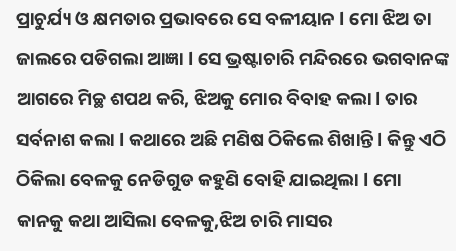ପ୍ରାଚୁର୍ଯ୍ୟ ଓ କ୍ଷମତାର ପ୍ରଭାବରେ ସେ ବଳୀୟାନ l ମୋ ଝିଅ ତା ଜାଲରେ ପଡିଗଲା ଆଜ୍ଞା l ସେ ଭ୍ରଷ୍ଟାଚାରି ମନ୍ଦିରରେ ଭଗବାନଙ୍କ ଆଗରେ ମିଚ୍ଛ ଶପଥ କରି, ଝିଅକୁ ମୋର ବିବାହ କଲା l ତାର ସର୍ବନାଶ କଲା l କଥାରେ ଅଛି ମଣିଷ ଠିକିଲେ ଶିଖାନ୍ତି l କିନ୍ତୁ ଏଠି ଠିକିଲା ବେଳକୁ ନେଡିଗୁଡ କହୁଣି ବୋହି ଯାଇଥିଲା l ମୋ କାନକୁ କଥା ଆସିଲା ବେଳକୁ,ଝିଅ ଚାରି ମାସର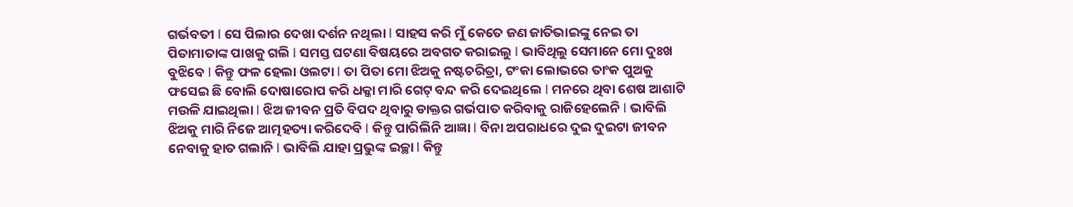ଗର୍ଭବତୀ l ସେ ପିଲାର ଦେଖା ଦର୍ଶନ ନଥିଲା l ସାହସ କରି ମୁଁ କେତେ ଜଣ ଜାତିଭାଇଙ୍କୁ ନେଇ ତା ପିତାମାତାଙ୍କ ପାଖକୁ ଗଲି l ସମସ୍ତ ଘଟଣା ବିଷୟରେ ଅବଗତ କରାଇଲୁ l ଭାବିଥିଲୁ ସେମାନେ ମୋ ଦୁଃଖ ବୁଝିବେ l କିନ୍ତୁ ଫଳ ହେଲା ଓଲଟା l ତା ପିତା ମୋ ଝିଅକୁ ନଷ୍ଟଚରିତ୍ରା, ଟଂକା ଲୋଭରେ ତାଂକ ପୁଅକୁ ଫସେଇ ଛି ବୋଲି ଦୋଷାରୋପ କରି ଧକ୍କା ମାରି ଗେଟ୍ ବନ୍ଦ କରି ଦେଇଥିଲେ l ମନରେ ଥିବା ଶେଷ ଆଶାଟି ମଉଳି ଯାଇଥିଲା l ଝିଅ ଜୀବନ ପ୍ରତି ବିପଦ ଥିବାରୁ ଡାକ୍ତର ଗର୍ଭପାତ କରିବାକୁ ରାଜିହେଲେନି l ଭାବିଲି ଝିଅକୁ ମାରି ନିଜେ ଆତ୍ମହତ୍ୟା କରିଦେବି l କିନ୍ତୁ ପାରିଲିନି ଆଜ୍ଞା l ବିନା ଅପରାଧରେ ଦୁଇ ଦୁଇଟା ଜୀବନ ନେବାକୁ ହାତ ଗଲାନି l ଭାବିଲି ଯାହା ପ୍ରଭୁଙ୍କ ଇଚ୍ଛା l କିନ୍ତୁ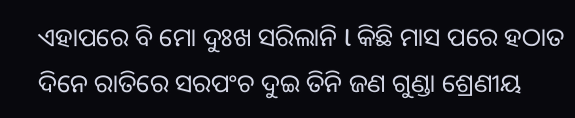ଏହାପରେ ବି ମୋ ଦୁଃଖ ସରିଲାନି l କିଛି ମାସ ପରେ ହଠାତ ଦିନେ ରାତିରେ ସରପଂଚ ଦୁଇ ତିନି ଜଣ ଗୁଣ୍ଡା ଶ୍ରେଣୀୟ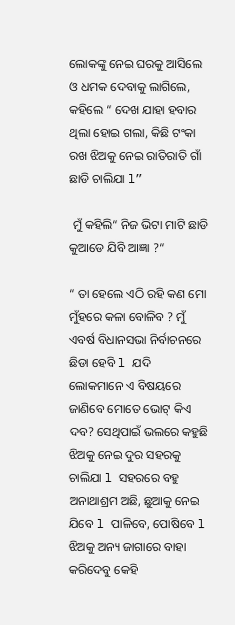ଲୋକଙ୍କୁ ନେଇ ଘରକୁ ଆସିଲେ ଓ ଧମକ ଦେବାକୁ ଲାଗିଲେ, କହିଲେ “ ଦେଖ ଯାହା ହବାର ଥିଲା ହୋଇ ଗଲା, କିଛି ଟଂକା ରଖ ଝିଅକୁ ନେଇ ରାତିରାତି ଗାଁ ଛାଡି ଚାଲିଯା l”

 ମୁଁ କହିଲି“ ନିଜ ଭିଟା ମାଟି ଛାଡି କୁଆଡେ ଯିବି ଆଜ୍ଞା ?“

“ ତା ହେଲେ ଏଠି ରହି କଣ ମୋ ମୁଁହରେ କଳା ବୋଳିବ ? ମୁଁ ଏବର୍ଷ ବିଧାନସଭା ନିର୍ବାଚନରେ ଛିଡା ହେବି l ଯଦି ଲୋକମାନେ ଏ ବିଷୟରେ ଜାଣିବେ ମୋତେ ଭୋଟ୍ କିଏ ଦବ? ସେଥିପାଇଁ ଭଲରେ କହୁଛି ଝିଅକୁ ନେଇ ଦୁର ସହରକୁ ଚାଲିଯା l ସହରରେ ବହୁ ଅନାଥାଶ୍ରମ ଅଛି, ଛୁଆକୁ ନେଇ ଯିବେ l ପାଳିବେ, ପୋଷିବେ l ଝିଅକୁ ଅନ୍ୟ ଜାଗାରେ ବାହା କରିଦେବୁ କେହି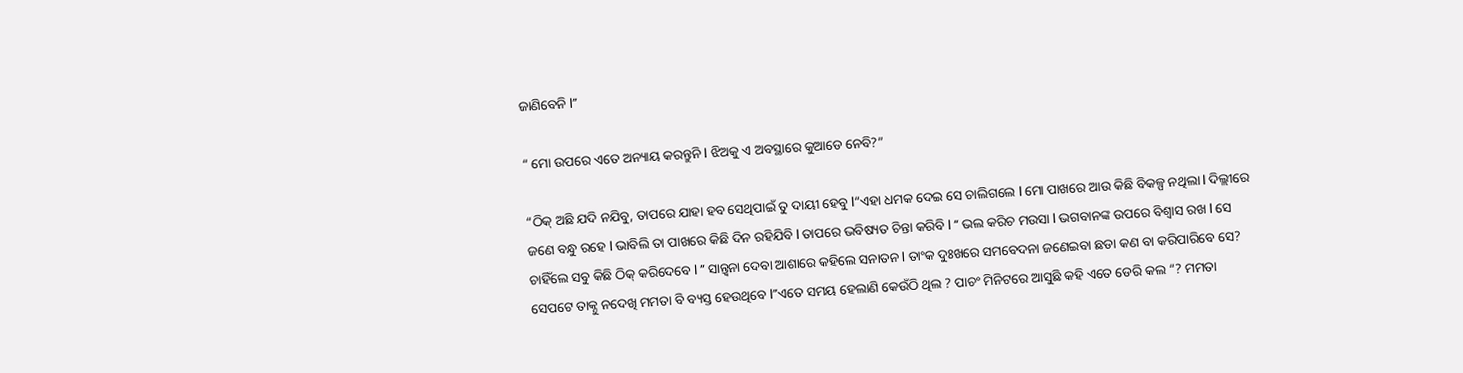ଜାଣିବେନି l”

“ ମୋ ଉପରେ ଏତେ ଅନ୍ୟାୟ କରନ୍ତୁନି l ଝିଅକୁ ଏ ଅବସ୍ଥାରେ କୁଆଡେ ନେବି?”

“ଠିକ୍ ଅଛି ଯଦି ନଯିବୁ, ତାପରେ ଯାହା ହବ ସେଥିପାଇଁ ତୁ ଦାୟୀ ହେବୁ l“ଏହା ଧମକ ଦେଇ ସେ ଚାଲିଗଲେ l ମୋ ପାଖରେ ଆଉ କିଛି ବିକଳ୍ପ ନଥିଲା l ଦିଲ୍ଲୀରେ ଜଣେ ବନ୍ଧୁ ରହେ l ଭାବିଲି ତା ପାଖରେ କିଛି ଦିନ ରହିଯିବି l ତାପରେ ଭବିଷ୍ୟତ ଚିନ୍ତା କରିବି l “ ଭଲ କରିଚ ମଉସା l ଭଗବାନଙ୍କ ଉପରେ ବିଶ୍ୱାସ ରଖ l ସେ ଚାହିଁଲେ ସବୁ କିଛି ଠିକ୍ କରିଦେବେ l ” ସାନ୍ତ୍ୱନା ଦେବା ଆଶାରେ କହିଲେ ସନାତନ l ତାଂକ ଦୁଃଖରେ ସମବେଦନା ଜଣେଇବା ଛଡା କଣ ବା କରିପାରିବେ ସେ? ସେପଟେ ତାକ୍ନୁ ନଦେଖି ମମତା ବି ବ୍ୟସ୍ତ ହେଉଥିବେ l”ଏତେ ସମୟ ହେଲାଣି କେଉଁଠି ଥିଲ ? ପାଚଂ ମିନିଟରେ ଆସୁଛି କହି ଏତେ ଡେରି କଲ “? ମମତା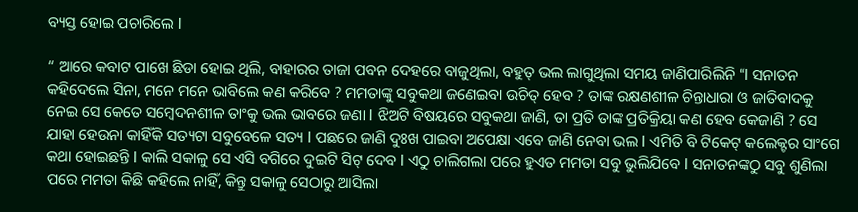ବ୍ୟସ୍ତ ହୋଇ ପଚାରିଲେ l

“ ଆରେ କବାଟ ପାଖେ ଛିଡା ହୋଇ ଥିଲି, ବାହାରର ତାଜା ପବନ ଦେହରେ ବାଜୁଥିଲା, ବହୁତ୍ ଭଲ ଲାଗୁଥିଲା ସମୟ ଜାଣିପାରିଲିନି “l ସନାତନ କହିଦେଲେ ସିନା, ମନେ ମନେ ଭାବିଲେ କଣ କରିବେ ? ମମତାଙ୍କୁ ସବୁକଥା ଜଣେଇବା ଉଚିତ୍ ହେବ ? ତାଙ୍କ ରକ୍ଷଣଶୀଳ ଚିନ୍ତାଧାରା ଓ ଜାତିବାଦକୁ ନେଇ ସେ କେତେ ସମ୍ବେଦନଶୀଳ ତାଂକୁ ଭଲ ଭାବରେ ଜଣା l ଝିଅଟି ବିଷୟରେ ସବୁକଥା ଜାଣି, ତା ପ୍ରତି ତାଙ୍କ ପ୍ରତିକ୍ରିୟା କଣ ହେବ କେଜାଣି ? ସେ ଯାହା ହେଉନା କାହିଁକି ସତ୍ୟଟା ସବୁବେଳେ ସତ୍ୟ l ପଛରେ ଜାଣି ଦୁଃଖ ପାଇବା ଅପେକ୍ଷା ଏବେ ଜାଣି ନେବା ଭଲ l ଏମିତି ବି ଟିକେଟ୍ କଲେକ୍ଟର ସାଂଗେ କଥା ହୋଇଛନ୍ତି l କାଲି ସକାଳୁ ସେ ଏସି ବଗିରେ ଦୁଇଟି ସିଟ୍ ଦେବ l ଏଠୁ ଚାଲିଗଲା ପରେ ହୁଏତ ମମତା ସବୁ ଭୁଲିଯିବେ l ସନାତନଙ୍କଠୁ ସବୁ ଶୁଣିଲା ପରେ ମମତା କିଛି କହିଲେ ନାହିଁ, କିନ୍ତୁ ସକାଳୁ ସେଠାରୁ ଆସିଲା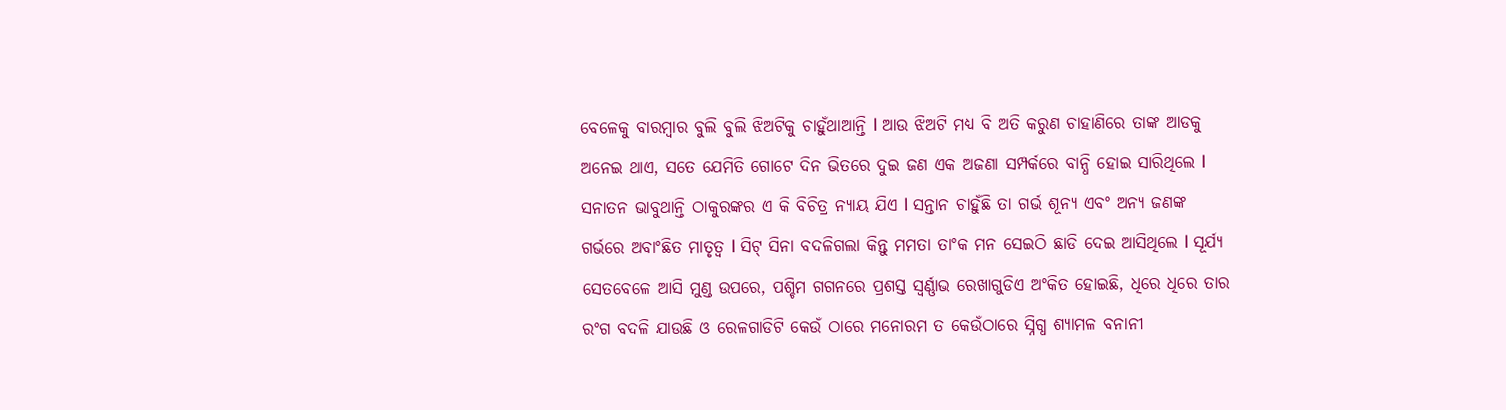ବେଳେକୁ ବାରମ୍ବାର ବୁଲି ବୁଲି ଝିଅଟିକୁ ଚାହୁଁଥାଆନ୍ତି l ଆଉ ଝିଅଟି ମଧ୍ୟ ବି ଅତି କରୁଣ ଚାହାଣିରେ ତାଙ୍କ ଆଡକୁ ଅନେଇ ଥାଏ, ସତେ ଯେମିତି ଗୋଟେ ଦିନ ଭିତରେ ଦୁଇ ଜଣ ଏକ ଅଜଣା ସମ୍ପର୍କରେ ବାନ୍ଧି ହୋଇ ସାରିଥିଲେ l ସନାତନ ଭାବୁଥାନ୍ତି ଠାକୁରଙ୍କର ଏ କି ବିଚିତ୍ର ନ୍ୟାୟ ଯିଏ l ସନ୍ତାନ ଚାହୁଁଛି ତା ଗର୍ଭ ଶୂନ୍ୟ ଏବଂ ଅନ୍ୟ ଜଣଙ୍କ ଗର୍ଭରେ ଅବାଂଛିତ ମାତୃତ୍ୱ l ସିଟ୍ ସିନା ବଦଳିଗଲା କିନ୍ତୁ ମମତା ତାଂକ ମନ ସେଇଠି ଛାଡି ଦେଇ ଆସିଥିଲେ l ସୂର୍ଯ୍ୟ ସେତବେଳେ ଆସି ମୁଣ୍ଡ ଉପରେ, ପଶ୍ଚିମ ଗଗନରେ ପ୍ରଶସ୍ତ ସ୍ୱର୍ଣ୍ଣାଭ ରେଖାଗୁଡିଏ ଅଂକିତ ହୋଇଛି, ଧିରେ ଧିରେ ତାର ରଂଗ ବଦଳି ଯାଉଛି ଓ ରେଳଗାଡିଟି କେଉଁ ଠାରେ ମନୋରମ ତ କେଉଁଠାରେ ସ୍ନିଗ୍ଧ ଶ୍ୟାମଳ ବନାନୀ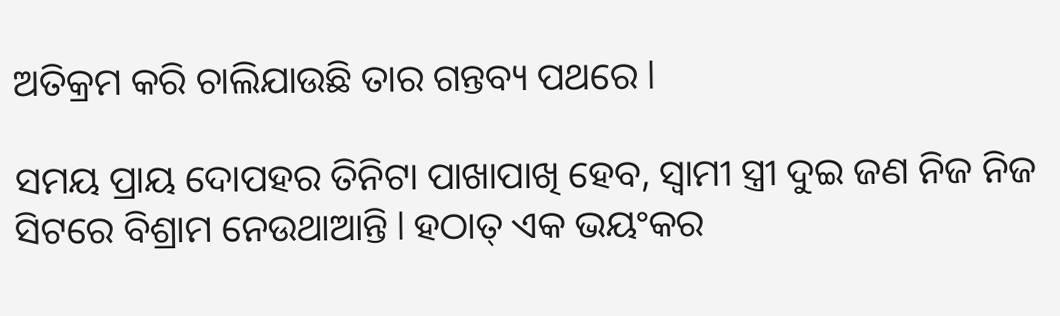ଅତିକ୍ରମ କରି ଚାଲିଯାଉଛି ତାର ଗନ୍ତବ୍ୟ ପଥରେ l

ସମୟ ପ୍ରାୟ ଦୋପହର ତିନିଟା ପାଖାପାଖି ହେବ, ସ୍ୱାମୀ ସ୍ତ୍ରୀ ଦୁଇ ଜଣ ନିଜ ନିଜ ସିଟରେ ବିଶ୍ରାମ ନେଉଥାଆନ୍ତି l ହଠାତ୍ ଏକ ଭୟଂକର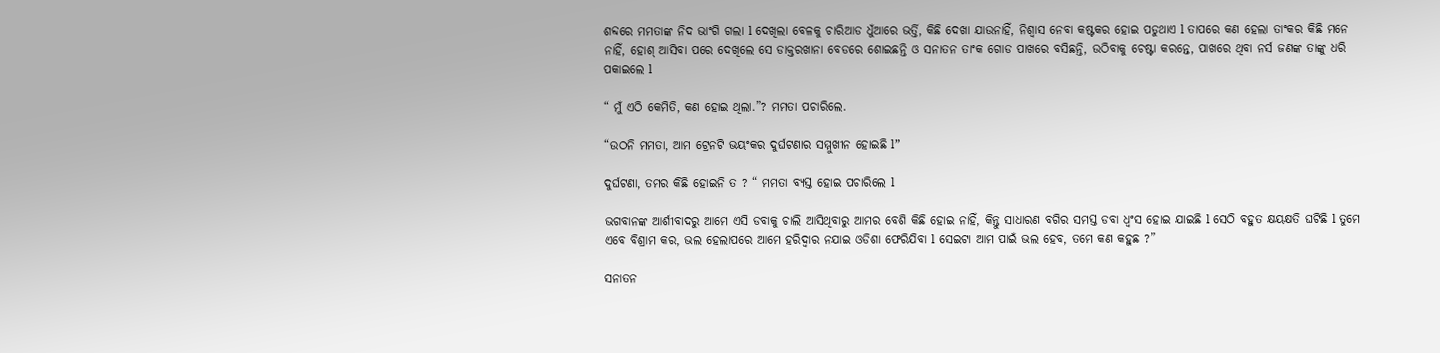ଶବ୍ଦରେ ମମତାଙ୍କ ନିଦ ଭାଂଗି ଗଲା l ଦେଖିଲା ବେଳକୁ ଚାରିଆଡ ଧୁଁଆରେ ଭର୍ତ୍ତି, କିଛି ଦେଖା ଯାଉନାହିଁ, ନିଶ୍ୱାସ ନେବା କଷ୍ଟକର ହୋଇ ପଡୁଥାଏ l ତାପରେ କଣ ହେଲା ତାଂକର କିଛି ମନେ ନାହିଁ, ହୋଶ୍ ଆସିବା ପରେ ଦେଖିଲେ ସେ ଡାକ୍ତରଖାନା ବେଡରେ ଶୋଇଛନ୍ତି ଓ ସନାତନ ତାଂକ ଗୋଡ ପାଖରେ ବସିଛନ୍ତି, ଉଠିବାକୁ ଚେଷ୍ଟା କରନ୍ତେ, ପାଖରେ ଥିବା ନର୍ସ ଜଣଙ୍କ ତାଙ୍କୁ ଧରି ପକାଇଲେ l

“ ମୁଁ ଏଠି କେମିତି, କଣ ହୋଇ ଥିଲା.”? ମମତା ପଚାରିଲେ.

“ଉଠନି ମମତା, ଆମ ଟ୍ରେନଟି ଭୟଂକର ଦୁର୍ଘଟଣାର ସମ୍ମୁଖୀନ ହୋଇଛି l”

ଦୁର୍ଘଟଣା, ତମର କିଛି ହୋଇନି ତ ? “ ମମତା ବ୍ୟସ୍ତ ହୋଇ ପଚାରିଲେ l

ଭଗବାନଙ୍କ ଆର୍ଶୀବାଦରୁ ଆମେ ଏସି ଡବାକୁ ଚାଲି ଆସିଥିବାରୁ ଆମର ବେଶି କିଛି ହୋଇ ନାହିଁ, କିନ୍ତୁ ସାଧାରଣ ବଗିର ସମସ୍ତ ଡବା ଧ୍ବଂସ ହୋଇ ଯାଇଛି l ସେଠି ବହୁତ କ୍ଷୟକ୍ଷତି ଘଟିଛି l ତୁମେ ଏବେ ବିଶ୍ରାମ କର, ଭଲ ହେଲାପରେ ଆମେ ହରିଦ୍ୱାର ନଯାଇ ଓଡିଶା ଫେରିଯିବା l ସେଇଟା ଆମ ପାଇଁ ଭଲ ହେବ, ତମେ କଣ କହୁଛ ?”

ସନାତନ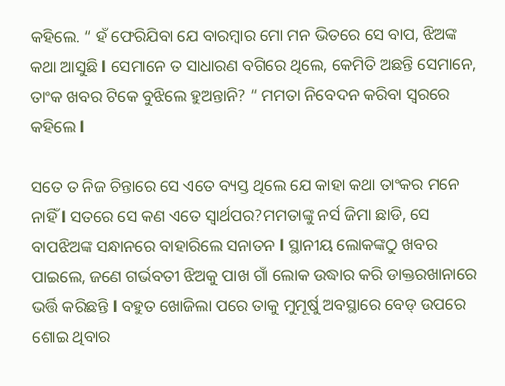କହିଲେ. “ ହଁ ଫେରିଯିବା ଯେ ବାରମ୍ବାର ମୋ ମନ ଭିତରେ ସେ ବାପ, ଝିଅଙ୍କ କଥା ଆସୁଛି l ସେମାନେ ତ ସାଧାରଣ ବଗିରେ ଥିଲେ, କେମିତି ଅଛନ୍ତି ସେମାନେ, ତାଂକ ଖବର ଟିକେ ବୁଝିଲେ ହୁଅନ୍ତାନି? “ ମମତା ନିବେଦନ କରିବା ସ୍ୱରରେ କହିଲେ l

ସତେ ତ ନିଜ ଚିନ୍ତାରେ ସେ ଏତେ ବ୍ୟସ୍ତ ଥିଲେ ଯେ କାହା କଥା ତାଂକର ମନେ ନାହିଁ l ସତରେ ସେ କଣ ଏତେ ସ୍ୱାର୍ଥପର?ମମତାଙ୍କୁ ନର୍ସ ଜିମା ଛାଡି, ସେ ବାପଝିଅଙ୍କ ସନ୍ଧାନରେ ବାହାରିଲେ ସନାତନ l ସ୍ଥାନୀୟ ଲୋକଙ୍କଠୁ ଖବର ପାଇଲେ, ଜଣେ ଗର୍ଭବତୀ ଝିଅକୁ ପାଖ ଗାଁ ଲୋକ ଉଦ୍ଧାର କରି ଡାକ୍ତରଖାନାରେ ଭର୍ତ୍ତି କରିଛନ୍ତି l ବହୁତ ଖୋଜିଲା ପରେ ତାକୁ ମୁମୂର୍ଷୁ ଅବସ୍ଥାରେ ବେଡ୍ ଉପରେ ଶୋଇ ଥିବାର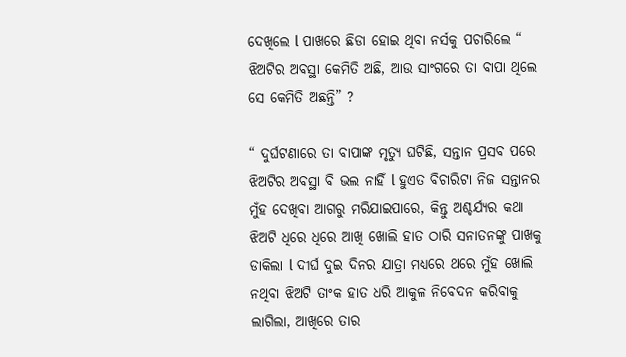ଦେଖିଲେ l ପାଖରେ ଛିଡା ହୋଇ ଥିବା ନର୍ସକୁ ପଚାରିଲେ “ ଝିଅଟିର ଅବସ୍ଥା କେମିତି ଅଛି, ଆଉ ସାଂଗରେ ତା ବାପା ଥିଲେ ସେ କେମିତି ଅଛନ୍ତି” ?

“ ଦୁର୍ଘଟଣାରେ ତା ବାପାଙ୍କ ମୃତ୍ୟୁ ଘଟିଛି, ସନ୍ତାନ ପ୍ରସବ ପରେ ଝିଅଟିର ଅବସ୍ଥା ବି ଭଲ ନାହିଁ l ହୁଏତ ବିଚାରିଟା ନିଜ ସନ୍ତାନର ମୁଁହ ଦେଖିବା ଆଗରୁ ମରିଯାଇପାରେ, କିନ୍ତୁ ଅଶ୍ଚର୍ଯ୍ୟର କଥା ଝିଅଟି ଧିରେ ଧିରେ ଆଖି ଖୋଲି ହାତ ଠାରି ସନାତନଙ୍କୁ ପାଖକୁ ଡାକିଲା l ଦୀର୍ଘ ଦୁଇ ଦିନର ଯାତ୍ରା ମଧ୍ୟରେ ଥରେ ମୁଁହ ଖୋଲି ନଥିବା ଝିଅଟି ତାଂକ ହାତ ଧରି ଆକୁଳ ନିବେଦନ କରିବାକୁ ଲାଗିଲା, ଆଖିରେ ତାର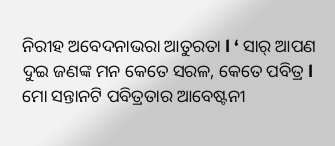ନିରୀହ ଅବେଦନାଭରା ଆତୁରତା l ‘ ସାର୍ ଆପଣ ଦୁଇ ଜଣଙ୍କ ମନ କେତେ ସରଳ, କେତେ ପବିତ୍ର l ମୋ ସନ୍ତାନଟି ପବିତ୍ରତାର ଆବେଷ୍ଟନୀ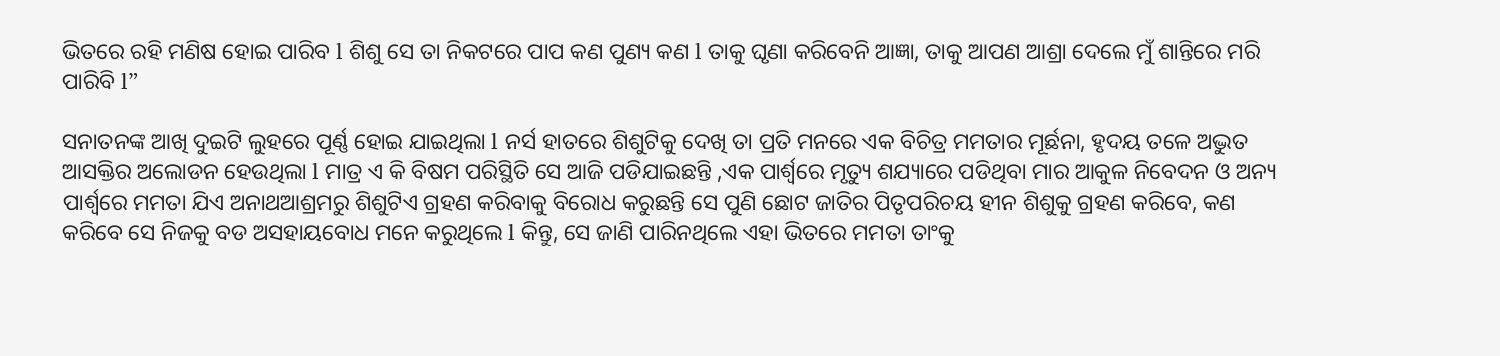ଭିତରେ ରହି ମଣିଷ ହୋଇ ପାରିବ l ଶିଶୁ ସେ ତା ନିକଟରେ ପାପ କଣ ପୁଣ୍ୟ କଣ l ତାକୁ ଘୃଣା କରିବେନି ଆଜ୍ଞା, ତାକୁ ଆପଣ ଆଶ୍ରା ଦେଲେ ମୁଁ ଶାନ୍ତିରେ ମରି ପାରିବି l”

ସନାତନଙ୍କ ଆଖି ଦୁଇଟି ଲୁହରେ ପୂର୍ଣ୍ଣ ହୋଇ ଯାଇଥିଲା l ନର୍ସ ହାତରେ ଶିଶୁଟିକୁ ଦେଖି ତା ପ୍ରତି ମନରେ ଏକ ବିଚିତ୍ର ମମତାର ମୂର୍ଛନା, ହୃଦୟ ତଳେ ଅଦ୍ଭୁତ ଆସକ୍ତିର ଅଲୋଡନ ହେଉଥିଲା l ମାତ୍ର ଏ କି ବିଷମ ପରିସ୍ଥିତି ସେ ଆଜି ପଡିଯାଇଛନ୍ତି ,ଏକ ପାର୍ଶ୍ୱରେ ମୃତ୍ୟୁ ଶଯ୍ୟାରେ ପଡିଥିବା ମାର ଆକୁଳ ନିବେଦନ ଓ ଅନ୍ୟ ପାର୍ଶ୍ବରେ ମମତା ଯିଏ ଅନାଥଆଶ୍ରମରୁ ଶିଶୁଟିଏ ଗ୍ରହଣ କରିବାକୁ ବିରୋଧ କରୁଛନ୍ତି ସେ ପୁଣି ଛୋଟ ଜାତିର ପିତୃପରିଚୟ ହୀନ ଶିଶୁକୁ ଗ୍ରହଣ କରିବେ, କଣ କରିବେ ସେ ନିଜକୁ ବଡ ଅସହାୟବୋଧ ମନେ କରୁଥିଲେ l କିନ୍ତୁ, ସେ ଜାଣି ପାରିନଥିଲେ ଏହା ଭିତରେ ମମତା ତାଂକୁ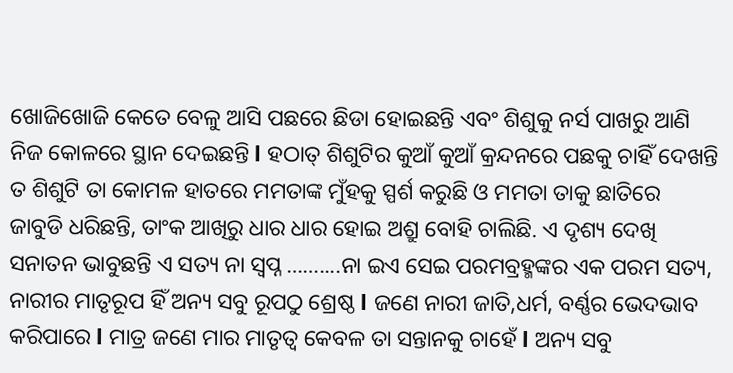ଖୋଜିଖୋଜି କେତେ ବେଳୁ ଆସି ପଛରେ ଛିଡା ହୋଇଛନ୍ତି ଏବଂ ଶିଶୁକୁ ନର୍ସ ପାଖରୁ ଆଣି ନିଜ କୋଳରେ ସ୍ଥାନ ଦେଇଛନ୍ତି l ହଠାତ୍ ଶିଶୁଟିର କୁଆଁ କୁଆଁ କ୍ରନ୍ଦନରେ ପଛକୁ ଚାହିଁ ଦେଖନ୍ତି ତ ଶିଶୁଟି ତା କୋମଳ ହାତରେ ମମତାଙ୍କ ମୁଁହକୁ ସ୍ପର୍ଶ କରୁଛି ଓ ମମତା ତାକୁ ଛାତିରେ ଜାବୁଡି ଧରିଛନ୍ତି, ତାଂକ ଆଖିରୁ ଧାର ଧାର ହୋଇ ଅଶ୍ରୁ ବୋହି ଚାଲିଛି. ଏ ଦୃଶ୍ୟ ଦେଖି ସନାତନ ଭାବୁଛନ୍ତି ଏ ସତ୍ୟ ନା ସ୍ୱପ୍ନ ……....ନା ଇଏ ସେଇ ପରମବ୍ରହ୍ମଙ୍କର ଏକ ପରମ ସତ୍ୟ, ନାରୀର ମାତୃରୂପ ହିଁ ଅନ୍ୟ ସବୁ ରୂପଠୁ ଶ୍ରେଷ୍ଠ l ଜଣେ ନାରୀ ଜାତି,ଧର୍ମ, ବର୍ଣ୍ଣର ଭେଦଭାବ କରିପାରେ l ମାତ୍ର ଜଣେ ମାର ମାତୃତ୍ୱ କେବଳ ତା ସନ୍ତାନକୁ ଚାହେଁ l ଅନ୍ୟ ସବୁ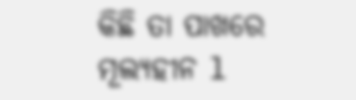କିଛି ତା ପାଖରେ ମୂଲ୍ୟହୀନ l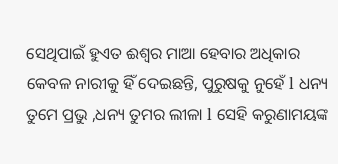ସେଥିପାଇଁ ହୁଏତ ଈଶ୍ୱର ମାଆ ହେବାର ଅଧିକାର କେବଳ ନାରୀକୁ ହିଁ ଦେଇଛନ୍ତି, ପୁରୁଷକୁ ନୁହେଁ l ଧନ୍ୟ ତୁମେ ପ୍ରଭୁ ,ଧନ୍ୟ ତୁମର ଲୀଳା l ସେହି କରୁଣାମୟଙ୍କ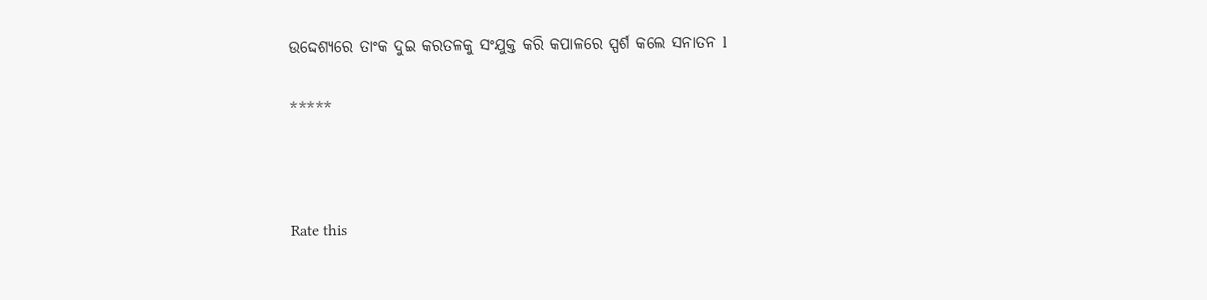ଉଦ୍ଦେଶ୍ୟରେ ତାଂକ ଦୁଇ କରତଳକୁ ସଂଯୁକ୍ତ କରି କପାଳରେ ସ୍ପର୍ଶ କଲେ ସନାତନ l

*****



Rate this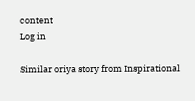content
Log in

Similar oriya story from Inspirational